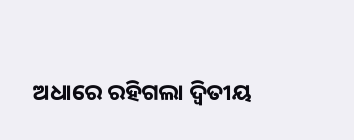ଅଧାରେ ରହିଗଲା ଦ୍ୱିତୀୟ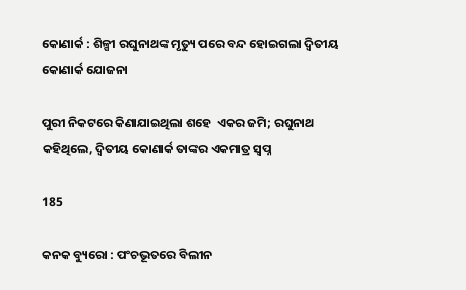କୋଣାର୍କ : ଶିଳ୍ପୀ ରଘୁନାଥଙ୍କ ମୃତ୍ୟୁ ପରେ ବନ୍ଦ ହୋଇଗଲା ଦ୍ୱିତୀୟ କୋଣାର୍କ ଯୋଜନା

ପୁରୀ ନିକଟରେ କିଣାଯାଇଥିଲା ଶହେ  ଏକର ଜମି; ରଘୁନାଥ କହିଥିଲେ, ଦ୍ୱିତୀୟ କୋଣାର୍କ ତାଙ୍କର ଏକମାତ୍ର ସ୍ୱପ୍ନ

185

କନକ ବ୍ୟୁରୋ : ପଂଚଭୂତରେ ବିଲୀନ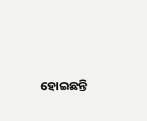ହୋଇଛନ୍ତି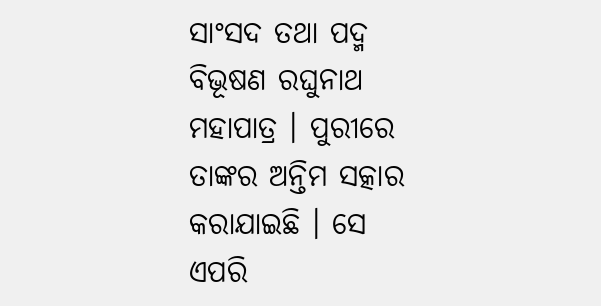ସାଂସଦ ତଥା ପଦ୍ମ ବିଭୂଷଣ ରଘୁନାଥ ମହାପାତ୍ର । ପୁରୀରେ ତାଙ୍କର ଅନ୍ତିମ ସତ୍କାର କରାଯାଇଛି । ସେ ଏପରି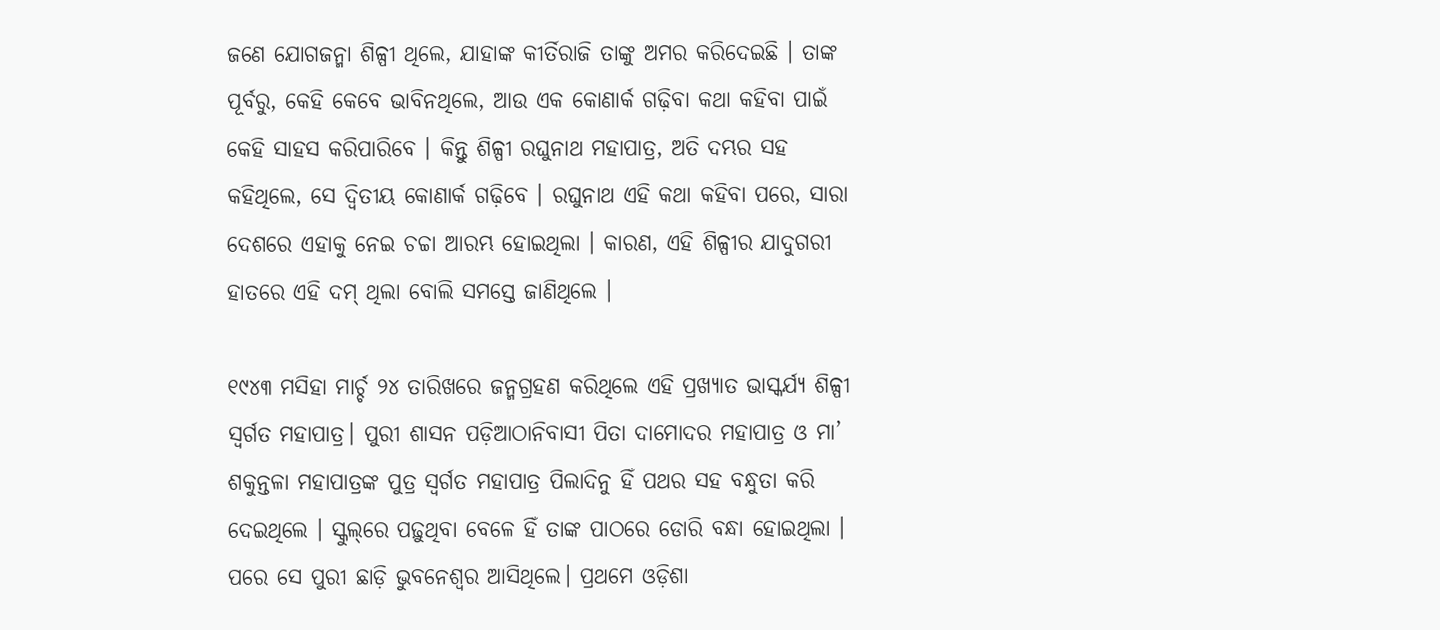ଜଣେ ଯୋଗଜନ୍ମା ଶିଳ୍ପୀ ଥିଲେ, ଯାହାଙ୍କ କୀର୍ତିରାଜି ତାଙ୍କୁ ଅମର କରିଦେଇଛି । ତାଙ୍କ ପୂର୍ବରୁ, କେହି କେବେ ଭାବିନଥିଲେ, ଆଉ ଏକ କୋଣାର୍କ ଗଢ଼ିବା କଥା କହିବା ପାଇଁ କେହି ସାହସ କରିପାରିବେ । କିନ୍ତୁ ଶିଳ୍ପୀ ରଘୁନାଥ ମହାପାତ୍ର, ଅତି ଦମ୍ଭର ସହ କହିଥିଲେ, ସେ ଦ୍ୱିତୀୟ କୋଣାର୍କ ଗଢ଼ିବେ । ରଘୁନାଥ ଏହି କଥା କହିବା ପରେ, ସାରା ଦେଶରେ ଏହାକୁ ନେଇ ଚଚ୍ଚା ଆରମ୍ଭ ହୋଇଥିଲା । କାରଣ, ଏହି ଶିଳ୍ପୀର ଯାଦୁଗରୀ ହାତରେ ଏହି ଦମ୍ ଥିଲା ବୋଲି ସମସ୍ତେ ଜାଣିଥିଲେ ।

୧୯୪୩ ମସିହା ‌ମାର୍ଚ୍ଚ ୨୪ ତାରିଖରେ ଜନ୍ମଗ୍ରହଣ କରିଥିଲେ ଏହି ପ୍ରଖ୍ୟାତ ଭାସ୍କର୍ଯ୍ୟ ଶିଳ୍ପୀ ସ୍ବର୍ଗତ ମହାପାତ୍ର। ପୁରୀ ଶାସନ ପଡ଼ିଆଠାନିବାସୀ ପିତା ଦାମୋଦର ମହାପାତ୍ର ଓ ମା’ ଶକୁନ୍ତଳା ମହାପାତ୍ରଙ୍କ ପୁତ୍ର ସ୍ବର୍ଗତ ମହାପାତ୍ର ପିଲାଦିନୁ ହିଁ ପଥର ସହ ବନ୍ଧୁତା କରି ଦେଇଥିଲେ । ସ୍କୁଲ୍‌ରେ ପଢ଼ୁଥିବା ବେଳେ ହିଁ ତାଙ୍କ ପାଠରେ ଡୋରି ବନ୍ଧା ହୋଇଥିଲା । ପରେ ସେ ପୁରୀ ଛାଡ଼ି ଭୁବନେଶ୍ବର ଆସିଥିଲେ। ପ୍ରଥମେ ଓଡ଼ିଶା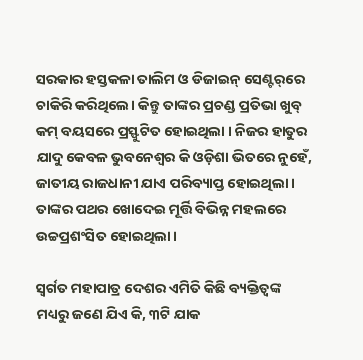ସରକାର ହସ୍ତକଳା ତାଲିମ ଓ ଡିଜାଇନ୍ ସେଣ୍ଟର୍‌ରେ ଚାକିରି କରିଥିଲେ। କିନ୍ତୁ ତାଙ୍କର ପ୍ରଚଣ୍ଡ ପ୍ରତିଭା ଖୁବ୍ କମ୍ ବୟସରେ ପ୍ରସ୍ଫୁଟିତ ହୋଇଥିଲା । ନିଜର ହାତୁର ଯାଦୁ କେବଳ ଭୁବନେଶ୍ବର କି ଓଡ଼ିଶା ଭିତରେ ନୁହେଁ, ଜାତୀୟ ରାଜଧାନୀ ଯାଏ ପରିବ୍ୟାପ୍ତ ହୋଇଥିଲା । ତାଙ୍କର ପଥର ଖୋଦେଇ ମୂର୍ତ୍ତି ବିଭିନ୍ନ ମହଲରେ ଉଚ୍ଚପ୍ରଶଂସିତ ହୋଇଥିଲା।

ସ୍ବର୍ଗତ ମହାପାତ୍ର ଦେଶର ଏମିତି କିଛି ବ୍ୟକ୍ତିତ୍ବଙ୍କ ମଧ୍ୟରୁ ଜଣେ ଯିଏ କି, ୩ଟି ଯାକ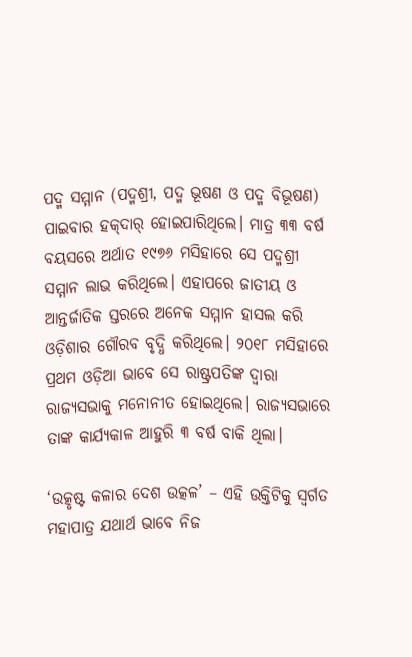ପଦ୍ମ ସମ୍ମାନ (ପଦ୍ମଶ୍ରୀ, ପଦ୍ମ ଭୂଷଣ ଓ ପଦ୍ମ ବିଭୂଷଣ) ପାଇବାର ହକ୍‌ଦାର୍‌ ହୋଇପାରିଥିଲେ। ମାତ୍ର ୩୩ ବର୍ଷ ବୟସରେ ‌ଅର୍ଥାତ ୧୯୭୬ ମସିହାରେ ସେ ପଦ୍ମଶ୍ରୀ ସମ୍ମାନ ଲାଭ କରିଥିଲେ। ଏହାପରେ ଜାତୀୟ ଓ ଆନ୍ତର୍ଜାତିକ ସ୍ତରରେ ଅନେକ ସମ୍ମାନ ହାସଲ କରି ଓଡ଼ିଶାର ଗୌରବ ବୃଦ୍ଧି କରିଥିଲେ। ୨୦୧୮ ମସିହାରେ ପ୍ରଥମ ଓଡ଼ିଆ ଭାବେ ସେ ରାଷ୍ଟ୍ରପତିଙ୍କ ଦ୍ବାରା ରାଜ୍ୟସଭାକୁ ମନୋନୀତ ହୋଇଥିଲେ। ରାଜ୍ୟସଭାରେ ତାଙ୍କ କାର୍ଯ୍ୟକାଳ ଆହୁରି ୩ ବର୍ଷ ବାକି ଥିଲା।

‘ଉତ୍କୃଷ୍ଟ କଳାର ଦେଶ ଉତ୍କଳ’ – ଏହି ଉକ୍ତିଟିକୁ ସ୍ବର୍ଗତ ମହାପାତ୍ର ଯଥାର୍ଥ ଭାବେ ନିଜ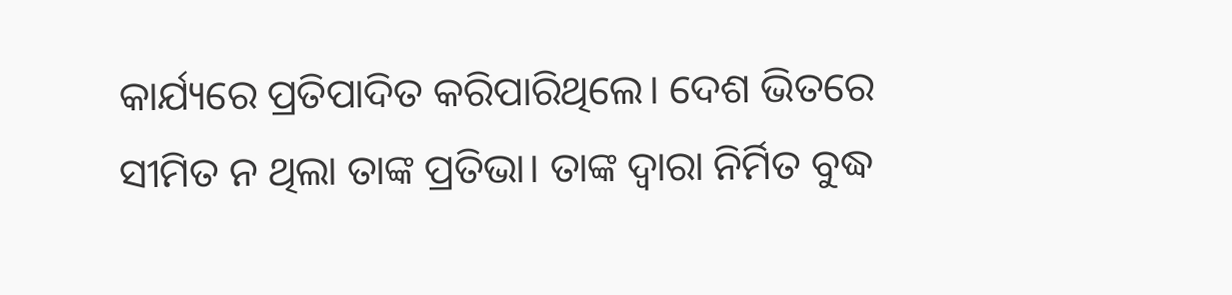କାର୍ଯ୍ୟରେ ପ୍ରତିପାଦିତ କରିପାରିଥିଲେ। ଦେଶ ଭିତରେ ସୀମିତ ନ ଥିଲା ତାଙ୍କ ପ୍ରତିଭା। ତାଙ୍କ ଦ୍ବାରା ନିର୍ମିତ ବୁଦ୍ଧ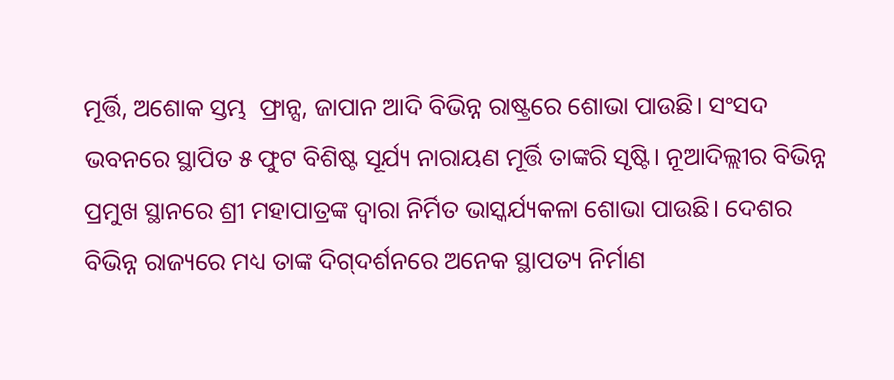ମୂର୍ତ୍ତି, ଅଶୋକ ସ୍ତମ୍ଭ ‌ ଫ୍ରାନ୍ସ, ଜାପାନ ଆଦି ବିଭିନ୍ନ ରାଷ୍ଟ୍ରରେ ଶୋଭା ପାଉଛି। ସଂସଦ ଭବନରେ ସ୍ଥାପିତ ୫ ଫୁଟ ବିଶିଷ୍ଟ ସୂର୍ଯ୍ୟ ନାରାୟଣ ମୂର୍ତ୍ତି ତାଙ୍କରି ସୃଷ୍ଟି। ନୂଆଦିଲ୍ଲୀର ବିଭିନ୍ନ ପ୍ରମୁଖ ସ୍ଥାନରେ ଶ୍ରୀ ମହାପାତ୍ରଙ୍କ ଦ୍ବାରା ନିର୍ମିତ ଭାସ୍କର୍ଯ୍ୟକଳା ଶୋଭା ପାଉଛି। ଦେଶର ବିଭିନ୍ନ ରାଜ୍ୟରେ ମଧ୍ୟ ତାଙ୍କ ଦିଗ୍‌ଦର୍ଶନରେ ଅନେକ ସ୍ଥାପତ୍ୟ ନିର୍ମାଣ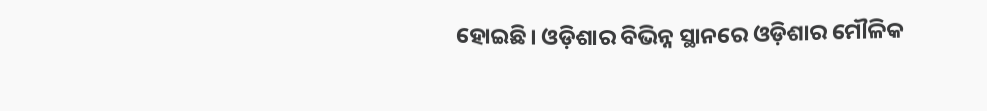ହୋଇଛି। ଓଡ଼ିଶାର ବିଭିନ୍ନ ସ୍ଥାନରେ ଓଡ଼ିଶାର ମୌଳିକ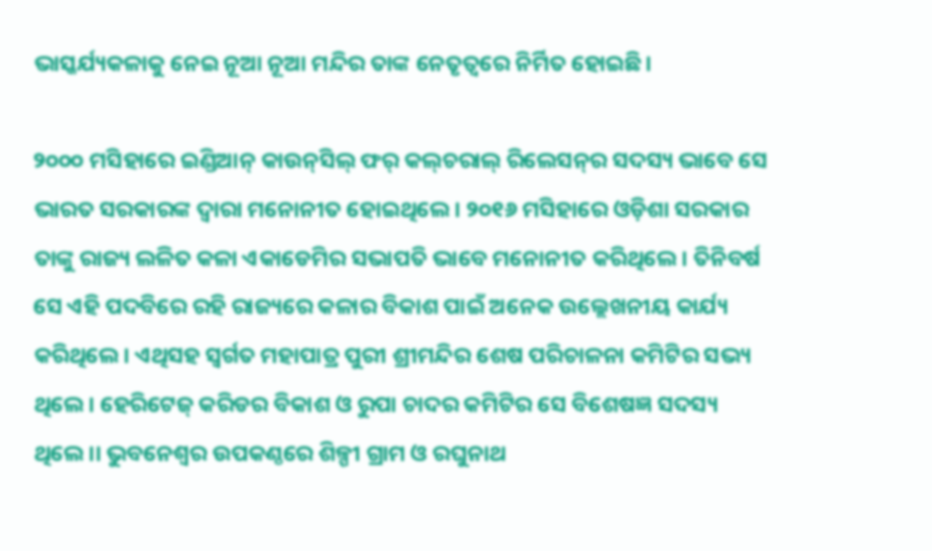ଭାସ୍କର୍ଯ୍ୟକଳାକୁ ନେଇ ନୂଆ ନୂଆ ମନ୍ଦିର ତାଙ୍କ ନେତୃତ୍ବରେ ନିର୍ମିତ ହୋଇଛି।

୨୦୦୦ ମସିହାରେ ଇଣ୍ଡିଆନ୍‌ କାଉନ୍‌ସିଲ୍‌ ଫର୍‌ କଲ୍‌ଚରାଲ୍‌ ରିଲେସନ୍‌ର ସଦସ୍ୟ ଭାବେ ସେ ଭାରତ ସରକାରଙ୍କ ଦ୍ବାରା ମନୋନୀତ ହୋଇଥିଲେ। ୨୦୧୬ ମସିହାରେ ଓଡ଼ିଶା ସରକାର ତାଙ୍କୁ ରାଜ୍ୟ ଲଳିତ କଳା ଏକାଡେମିର ସଭାପତି ଭାବେ ମନୋନୀତ କରିଥିଲେ। ତିନିବର୍ଷ ସେ ଏହି ପଦବିରେ ରହି ରାଜ୍ୟରେ କଳାର ବିକାଶ ପାଇଁ ଅନେକ ଉଲ୍ଲେଖନୀୟ କାର୍ଯ୍ୟ କରିଥିଲେ। ଏଥିସହ ସ୍ବର୍ଗତ ମହାପାତ୍ର ପୁରୀ ଶ୍ରୀମନ୍ଦିର ଶେଷ ପରିଚାଳନା କମିଟିର ସଭ୍ୟ ଥିଲେ। ହେରିଟେଜ୍‌ କରିଡର ବିକାଶ ଓ ରୁପା ଚାଦର କମିଟିର ସେ ବିଶେଷଜ୍ଞ ସଦସ୍ୟ ଥିଲେ।। ଭୁବନେଶ୍ବର ଉପକଣ୍ଠରେ ଶିଳ୍ପୀ ଗ୍ରାମ ଓ ରଘୁନାଥ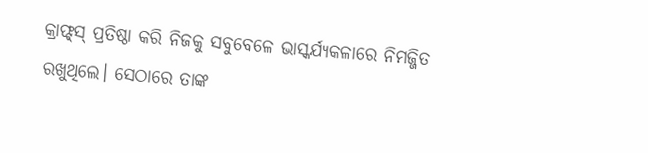କ୍ରାଫ୍ଟ୍‌ସ୍‌ ପ୍ରତିଷ୍ଠା କରି ନିଜକୁ ସବୁବେଳେ ଭାସ୍କର୍ଯ୍ୟକଳାରେ ନିମଜ୍ଜିତ ରଖୁଥିଲେ। ସେଠାରେ ତାଙ୍କ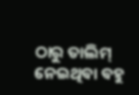ଠାରୁ ତାଲିମ୍‌ ନେଇଥିବା ବହୁ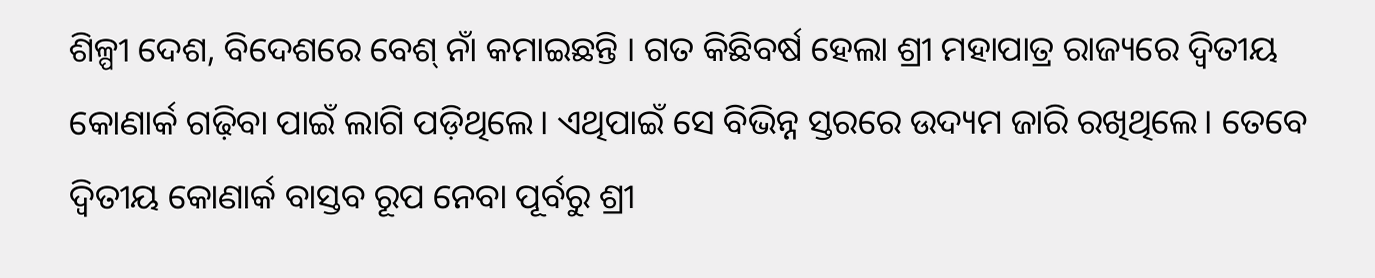ଶିଳ୍ପୀ ଦେଶ, ବିଦେଶରେ ବେଶ୍‌ ନାଁ କମାଇଛନ୍ତି । ଗତ କିଛିବର୍ଷ ହେଲା ଶ୍ରୀ ମହାପାତ୍ର ରାଜ୍ୟରେ ଦ୍ବିତୀୟ କୋଣାର୍କ ଗଢ଼ିବା ପାଇଁ ଲାଗି ପଡ଼ିଥିଲେ। ଏଥିପାଇଁ ସେ ବିଭିନ୍ନ ସ୍ତରରେ ଉଦ୍ୟମ ଜାରି ରଖିଥିଲେ। ତେବେ ଦ୍ବିତୀୟ କୋଣାର୍କ ବାସ୍ତବ ରୂପ ନେବା ପୂର୍ବରୁ ଶ୍ରୀ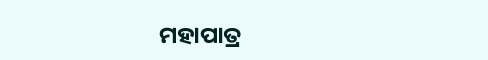ମହାପାତ୍ର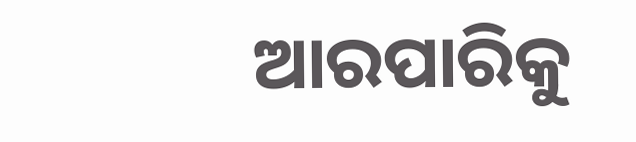ଆରପାରିକୁ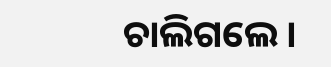ଚାଲିଗଲେ।